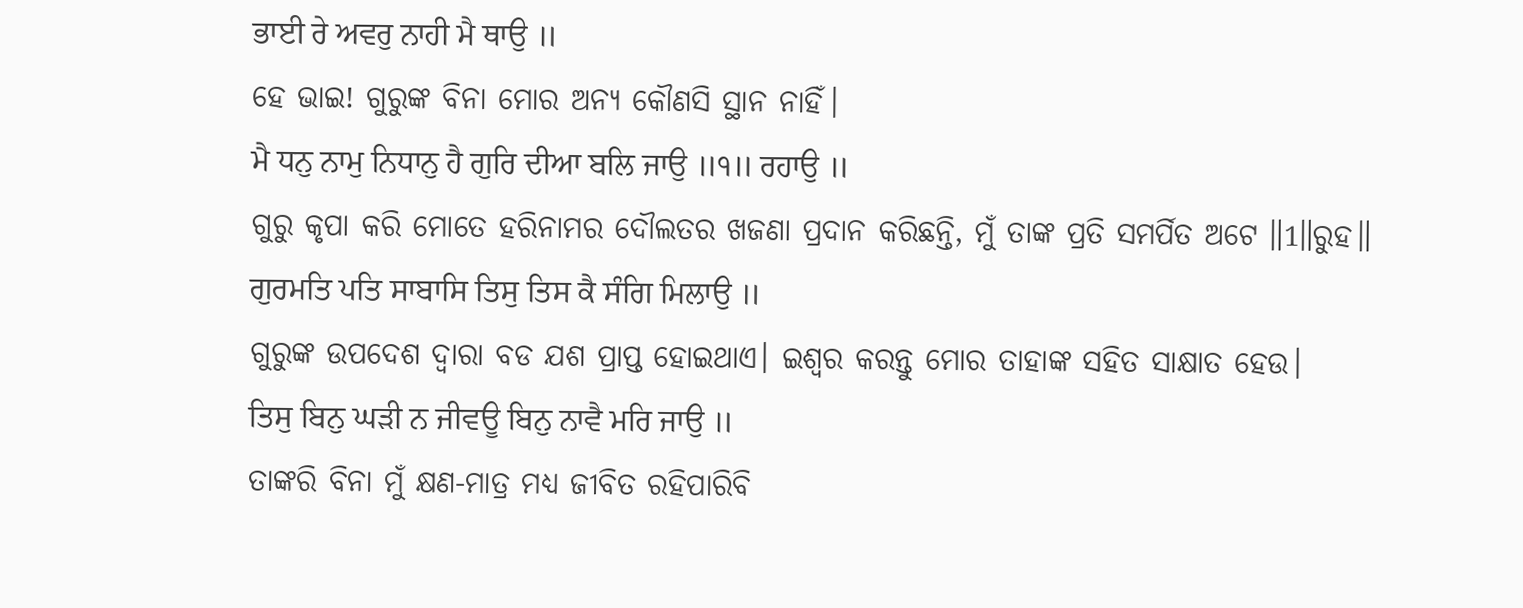ਭਾਈ ਰੇ ਅਵਰੁ ਨਾਹੀ ਮੈ ਥਾਉ ॥
ହେ ଭାଇ! ଗୁରୁଙ୍କ ବିନା ମୋର ଅନ୍ୟ କୌଣସି ସ୍ଥାନ ନାହିଁ।
ਮੈ ਧਨੁ ਨਾਮੁ ਨਿਧਾਨੁ ਹੈ ਗੁਰਿ ਦੀਆ ਬਲਿ ਜਾਉ ॥੧॥ ਰਹਾਉ ॥
ଗୁରୁ କୃପା କରି ମୋତେ ହରିନାମର ଦୌଲତର ଖଜଣା ପ୍ରଦାନ କରିଛନ୍ତି, ମୁଁ ତାଙ୍କ ପ୍ରତି ସମର୍ପିତ ଅଟେ ॥1॥ରୁହ॥
ਗੁਰਮਤਿ ਪਤਿ ਸਾਬਾਸਿ ਤਿਸੁ ਤਿਸ ਕੈ ਸੰਗਿ ਮਿਲਾਉ ॥
ଗୁରୁଙ୍କ ଉପଦେଶ ଦ୍ଵାରା ବଡ ଯଶ ପ୍ରାପ୍ତ ହୋଇଥାଏ। ଇଶ୍ଵର କରନ୍ତୁ ମୋର ତାହାଙ୍କ ସହିତ ସାକ୍ଷାତ ହେଉ।
ਤਿਸੁ ਬਿਨੁ ਘੜੀ ਨ ਜੀਵਊ ਬਿਨੁ ਨਾਵੈ ਮਰਿ ਜਾਉ ॥
ତାଙ୍କରି ବିନା ମୁଁ କ୍ଷଣ-ମାତ୍ର ମଧ୍ୟ ଜୀବିତ ରହିପାରିବି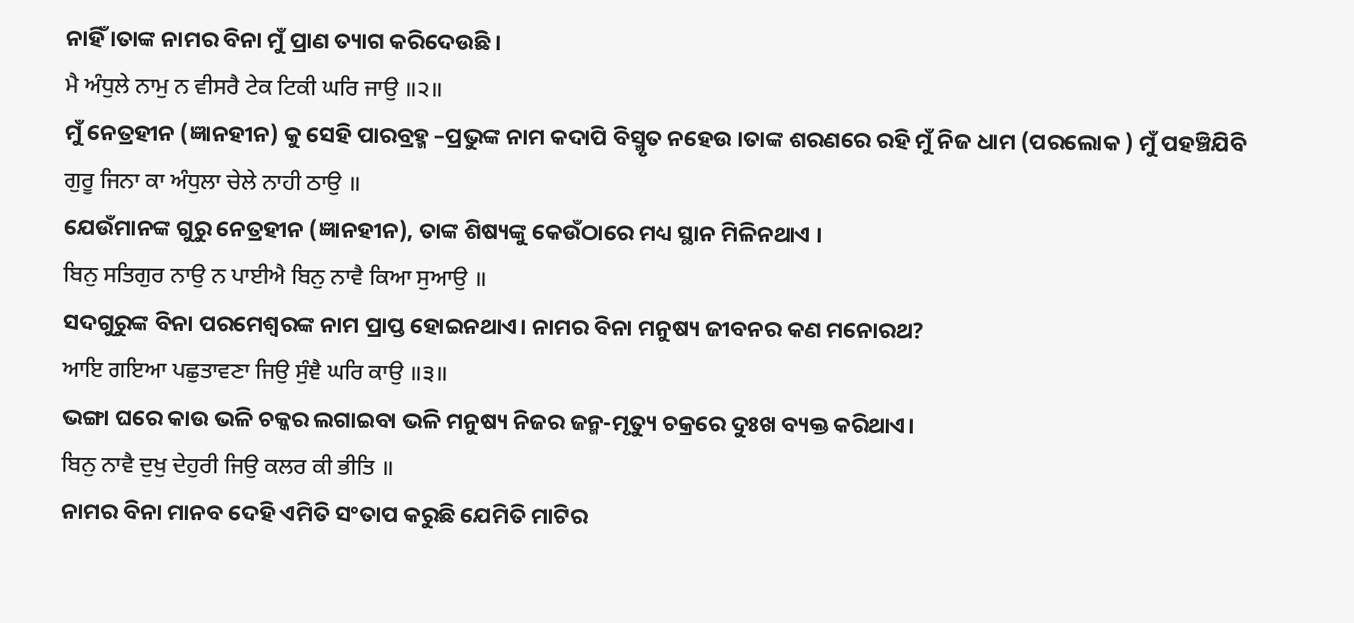ନାହିଁ ।ତାଙ୍କ ନାମର ବିନା ମୁଁ ପ୍ରାଣ ତ୍ୟାଗ କରିଦେଉଛି ।
ਮੈ ਅੰਧੁਲੇ ਨਾਮੁ ਨ ਵੀਸਰੈ ਟੇਕ ਟਿਕੀ ਘਰਿ ਜਾਉ ॥੨॥
ମୁଁ ନେତ୍ରହୀନ (ଜ୍ଞାନହୀନ) କୁ ସେହି ପାରବ୍ରହ୍ମ –ପ୍ରଭୁଙ୍କ ନାମ କଦାପି ବିସ୍ମୃତ ନହେଉ ।ତାଙ୍କ ଶରଣରେ ରହି ମୁଁ ନିଜ ଧାମ (ପରଲୋକ ) ମୁଁ ପହଞ୍ଚିଯିବି
ਗੁਰੂ ਜਿਨਾ ਕਾ ਅੰਧੁਲਾ ਚੇਲੇ ਨਾਹੀ ਠਾਉ ॥
ଯେଉଁମାନଙ୍କ ଗୁରୁ ନେତ୍ରହୀନ (ଜ୍ଞାନହୀନ), ତାଙ୍କ ଶିଷ୍ୟଙ୍କୁ କେଉଁଠାରେ ମଧ୍ୟ ସ୍ଥାନ ମିଳିନଥାଏ ।
ਬਿਨੁ ਸਤਿਗੁਰ ਨਾਉ ਨ ਪਾਈਐ ਬਿਨੁ ਨਾਵੈ ਕਿਆ ਸੁਆਉ ॥
ସଦଗୁରୁଙ୍କ ବିନା ପରମେଶ୍ଵରଙ୍କ ନାମ ପ୍ରାପ୍ତ ହୋଇନଥାଏ। ନାମର ବିନା ମନୁଷ୍ୟ ଜୀବନର କଣ ମନୋରଥ?
ਆਇ ਗਇਆ ਪਛੁਤਾਵਣਾ ਜਿਉ ਸੁੰਞੈ ਘਰਿ ਕਾਉ ॥੩॥
ଭଙ୍ଗା ଘରେ କାଉ ଭଳି ଚକ୍କର ଲଗାଇବା ଭଳି ମନୁଷ୍ୟ ନିଜର ଜନ୍ମ-ମୃତ୍ୟୁ ଚକ୍ରରେ ଦୁଃଖ ବ୍ୟକ୍ତ କରିଥାଏ।
ਬਿਨੁ ਨਾਵੈ ਦੁਖੁ ਦੇਹੁਰੀ ਜਿਉ ਕਲਰ ਕੀ ਭੀਤਿ ॥
ନାମର ବିନା ମାନବ ଦେହି ଏମିତି ସଂତାପ କରୁଛି ଯେମିତି ମାଟିର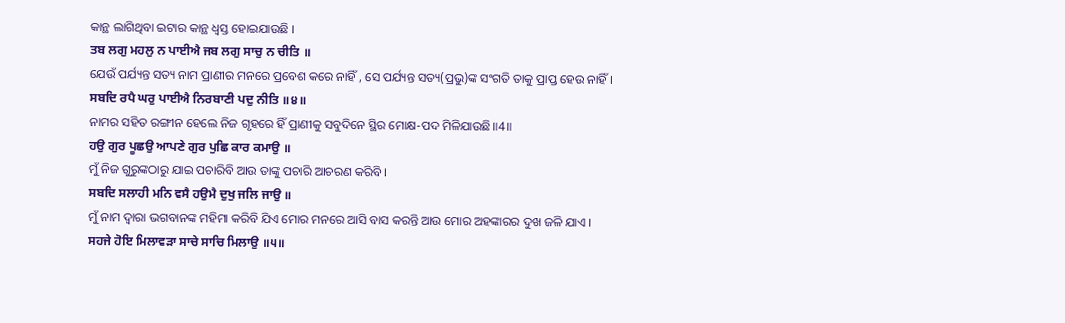କାନ୍ଥ ଲାଗିଥିବା ଇଟାର କାନ୍ଥ ଧ୍ଵସ୍ତ ହୋଇଯାଉଛି ।
ਤਬ ਲਗੁ ਮਹਲੁ ਨ ਪਾਈਐ ਜਬ ਲਗੁ ਸਾਚੁ ਨ ਚੀਤਿ ॥
ଯେଉଁ ପର୍ଯ୍ୟନ୍ତ ସତ୍ୟ ନାମ ପ୍ରାଣୀର ମନରେ ପ୍ରବେଶ କରେ ନାହିଁ , ସେ ପର୍ଯ୍ୟନ୍ତ ସତ୍ୟ(ପ୍ରଭୁ)ଙ୍କ ସଂଗତି ତାକୁ ପ୍ରାପ୍ତ ହେଉ ନାହିଁ ।
ਸਬਦਿ ਰਪੈ ਘਰੁ ਪਾਈਐ ਨਿਰਬਾਣੀ ਪਦੁ ਨੀਤਿ ॥੪॥
ନାମର ସହିତ ରଙ୍ଗୀନ ହେଲେ ନିଜ ଗୃହରେ ହିଁ ପ୍ରାଣୀକୁ ସବୁଦିନେ ସ୍ଥିର ମୋକ୍ଷ-ପଦ ମିଳିଯାଉଛି॥4॥
ਹਉ ਗੁਰ ਪੂਛਉ ਆਪਣੇ ਗੁਰ ਪੁਛਿ ਕਾਰ ਕਮਾਉ ॥
ମୁଁ ନିଜ ଗୁରୁଙ୍କଠାରୁ ଯାଇ ପଚାରିବି ଆଉ ତାଙ୍କୁ ପଚାରି ଆଚରଣ କରିବି ।
ਸਬਦਿ ਸਲਾਹੀ ਮਨਿ ਵਸੈ ਹਉਮੈ ਦੁਖੁ ਜਲਿ ਜਾਉ ॥
ମୁଁ ନାମ ଦ୍ଵାରା ଭଗବାନଙ୍କ ମହିମା କରିବି ଯିଏ ମୋର ମନରେ ଆସି ବାସ କରନ୍ତି ଆଉ ମୋର ଅହଙ୍କାରର ଦୁଖ ଜଳି ଯାଏ ।
ਸਹਜੇ ਹੋਇ ਮਿਲਾਵੜਾ ਸਾਚੇ ਸਾਚਿ ਮਿਲਾਉ ॥੫॥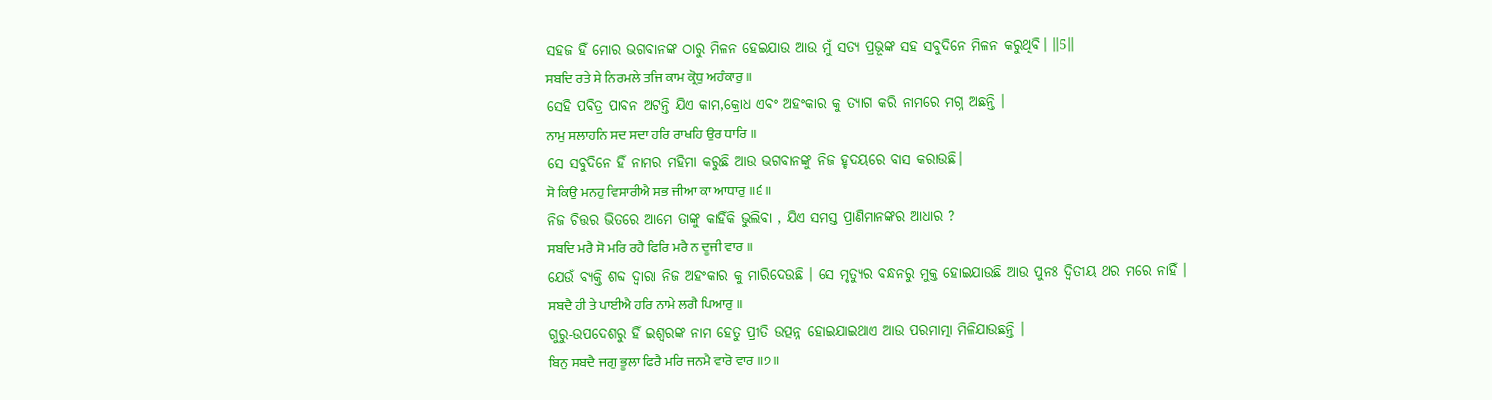ସହଜ ହିଁ ମୋର ଭଗବାନଙ୍କ ଠାରୁ ମିଳନ ହେଇଯାଉ ଆଉ ମୁଁ ସତ୍ୟ ପ୍ରଭୂଙ୍କ ସହ ସବୁଦିନେ ମିଳନ କରୁଥିବି। ॥5॥
ਸਬਦਿ ਰਤੇ ਸੇ ਨਿਰਮਲੇ ਤਜਿ ਕਾਮ ਕ੍ਰੋਧੁ ਅਹੰਕਾਰੁ ॥
ସେହି ପବିତ୍ର ପାବନ ଅଟନ୍ତି ଯିଏ କାମ,କ୍ରୋଧ ଏବଂ ଅହଂକାର କୁ ତ୍ୟାଗ କରି ନାମରେ ମଗ୍ନ ଅଛନ୍ତି ।
ਨਾਮੁ ਸਲਾਹਨਿ ਸਦ ਸਦਾ ਹਰਿ ਰਾਖਹਿ ਉਰ ਧਾਰਿ ॥
ସେ ସବୁଦିନେ ହିଁ ନାମର ମହିମା କରୁଛି ଆଉ ଭଗବାନଙ୍କୁ ନିଜ ହୃଦୟରେ ବାସ କରାଉଛି।
ਸੋ ਕਿਉ ਮਨਹੁ ਵਿਸਾਰੀਐ ਸਭ ਜੀਆ ਕਾ ਆਧਾਰੁ ॥੬॥
ନିଜ ଚିତ୍ତର ଭିତରେ ଆମେ ତାଙ୍କୁ କାହିଁକି ଭୁଲିବା , ଯିଏ ସମସ୍ତ ପ୍ରାଣିମାନଙ୍କର ଆଧାର ?
ਸਬਦਿ ਮਰੈ ਸੋ ਮਰਿ ਰਹੈ ਫਿਰਿ ਮਰੈ ਨ ਦੂਜੀ ਵਾਰ ॥
ଯେଉଁ ବ୍ୟକ୍ତି ଶବ୍ଦ ଦ୍ଵାରା ନିଜ ଅହଂକାର କୁ ମାରିଦେଉଛି । ସେ ମୃତ୍ୟୁର ବନ୍ଧନରୁ ମୁକ୍ତ ହୋଇଯାଉଛି ଆଉ ପୁନଃ ଦ୍ଵିତୀୟ ଥର ମରେ ନାହିଁ ।
ਸਬਦੈ ਹੀ ਤੇ ਪਾਈਐ ਹਰਿ ਨਾਮੇ ਲਗੈ ਪਿਆਰੁ ॥
ଗୁରୁ-ଉପଦେଶରୁ ହିଁ ଇଶ୍ଵରଙ୍କ ନାମ ହେତୁ ପ୍ରୀତି ଉତ୍ପନ୍ନ ହୋଇଯାଇଥାଏ ଆଉ ପରମାତ୍ମା ମିଳିଯାଉଛନ୍ତି ।
ਬਿਨੁ ਸਬਦੈ ਜਗੁ ਭੂਲਾ ਫਿਰੈ ਮਰਿ ਜਨਮੈ ਵਾਰੋ ਵਾਰ ॥੭॥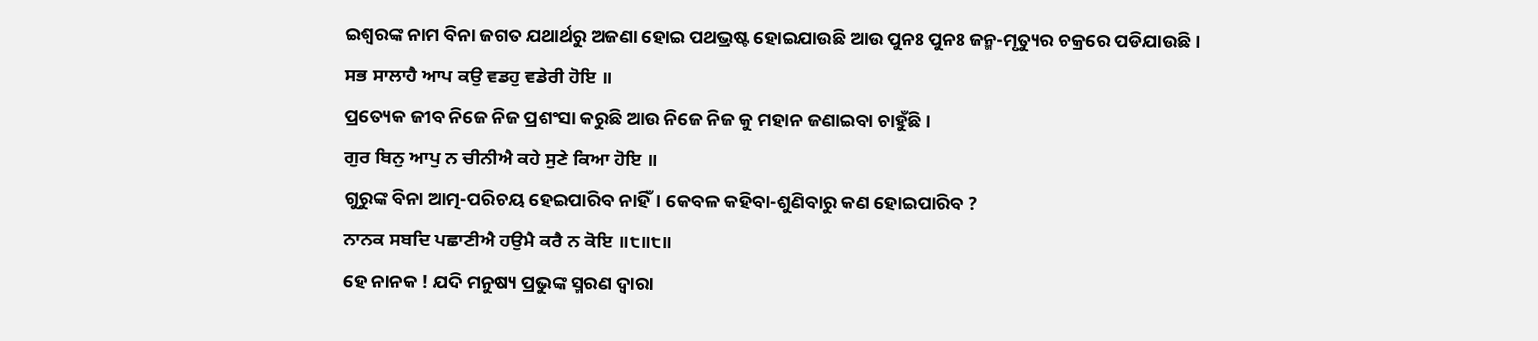ଇଶ୍ଵରଙ୍କ ନାମ ବିନା ଜଗତ ଯଥାର୍ଥରୁ ଅଜଣା ହୋଇ ପଥଭ୍ରଷ୍ଟ ହୋଇଯାଉଛି ଆଉ ପୁନଃ ପୁନଃ ଜନ୍ମ-ମୃତ୍ୟୁର ଚକ୍ରରେ ପଡିଯାଉଛି ।
ਸਭ ਸਾਲਾਹੈ ਆਪ ਕਉ ਵਡਹੁ ਵਡੇਰੀ ਹੋਇ ॥
ପ୍ରତ୍ୟେକ ଜୀବ ନିଜେ ନିଜ ପ୍ରଶଂସା କରୁଛି ଆଉ ନିଜେ ନିଜ କୁ ମହାନ ଜଣାଇବା ଚାହୁଁଛି ।
ਗੁਰ ਬਿਨੁ ਆਪੁ ਨ ਚੀਨੀਐ ਕਹੇ ਸੁਣੇ ਕਿਆ ਹੋਇ ॥
ଗୁରୁଙ୍କ ବିନା ଆତ୍ମ-ପରିଚୟ ହେଇପାରିବ ନାହିଁ। କେବଳ କହିବା-ଶୁଣିବାରୁ କଣ ହୋଇପାରିବ ?
ਨਾਨਕ ਸਬਦਿ ਪਛਾਣੀਐ ਹਉਮੈ ਕਰੈ ਨ ਕੋਇ ॥੮॥੮॥
ହେ ନାନକ ! ଯଦି ମନୁଷ୍ୟ ପ୍ରଭୁଙ୍କ ସ୍ମରଣ ଦ୍ଵାରା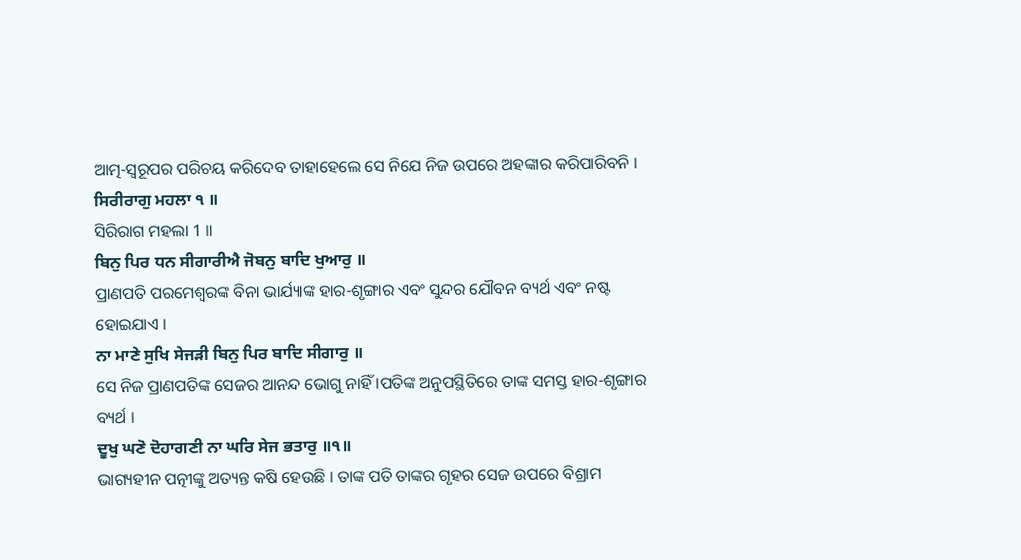ଆତ୍ମ-ସ୍ବରୂପର ପରିଚୟ କରିଦେବ ତାହାହେଲେ ସେ ନିଯେ ନିଜ ଉପରେ ଅହଙ୍କାର କରିପାରିବନି ।
ਸਿਰੀਰਾਗੁ ਮਹਲਾ ੧ ॥
ସିରିରାଗ ମହଲା 1 ॥
ਬਿਨੁ ਪਿਰ ਧਨ ਸੀਗਾਰੀਐ ਜੋਬਨੁ ਬਾਦਿ ਖੁਆਰੁ ॥
ପ୍ରାଣପତି ପରମେଶ୍ଵରଙ୍କ ବିନା ଭାର୍ଯ୍ୟାଙ୍କ ହାର-ଶୃଙ୍ଗାର ଏବଂ ସୁନ୍ଦର ଯୌବନ ବ୍ୟର୍ଥ ଏବଂ ନଷ୍ଟ ହୋଇଯାଏ ।
ਨਾ ਮਾਣੇ ਸੁਖਿ ਸੇਜੜੀ ਬਿਨੁ ਪਿਰ ਬਾਦਿ ਸੀਗਾਰੁ ॥
ସେ ନିଜ ପ୍ରାଣପତିଙ୍କ ସେଜର ଆନନ୍ଦ ଭୋଗୁ ନାହିଁ ।ପତିଙ୍କ ଅନୁପସ୍ଥିତିରେ ତାଙ୍କ ସମସ୍ତ ହାର-ଶୃଙ୍ଗାର ବ୍ୟର୍ଥ ।
ਦੂਖੁ ਘਣੋ ਦੋਹਾਗਣੀ ਨਾ ਘਰਿ ਸੇਜ ਭਤਾਰੁ ॥੧॥
ଭାଗ୍ୟହୀନ ପତ୍ନୀଙ୍କୁ ଅତ୍ୟନ୍ତ କଷି ହେଉଛି । ତାଙ୍କ ପତି ତାଙ୍କର ଗୃହର ସେଜ ଉପରେ ବିଶ୍ରାମ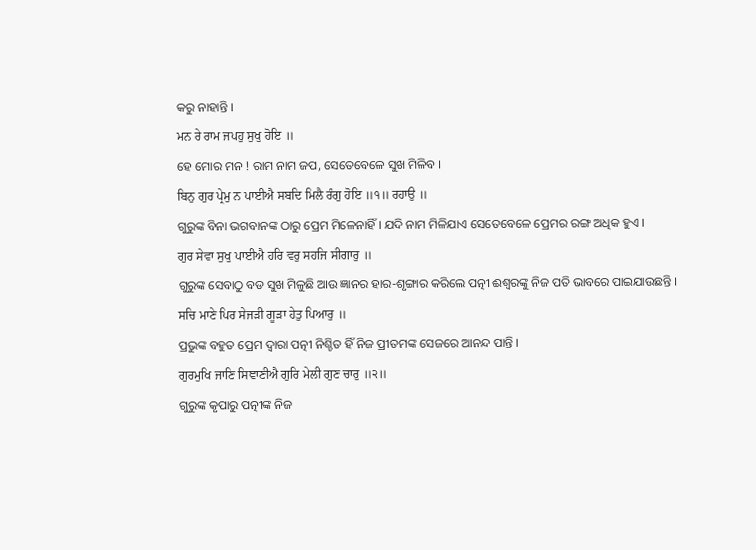କରୁ ନାହାନ୍ତି ।
ਮਨ ਰੇ ਰਾਮ ਜਪਹੁ ਸੁਖੁ ਹੋਇ ॥
ହେ ମୋର ମନ ! ରାମ ନାମ ଜପ, ସେତେବେଳେ ସୁଖ ମିଳିବ ।
ਬਿਨੁ ਗੁਰ ਪ੍ਰੇਮੁ ਨ ਪਾਈਐ ਸਬਦਿ ਮਿਲੈ ਰੰਗੁ ਹੋਇ ॥੧॥ ਰਹਾਉ ॥
ଗୁରୁଙ୍କ ବିନା ଭଗବାନଙ୍କ ଠାରୁ ପ୍ରେମ ମିଳେନାହିଁ । ଯଦି ନାମ ମିଳିଯାଏ ସେତେବେଳେ ପ୍ରେମର ରଙ୍ଗ ଅଧିକ ହୁଏ ।
ਗੁਰ ਸੇਵਾ ਸੁਖੁ ਪਾਈਐ ਹਰਿ ਵਰੁ ਸਹਜਿ ਸੀਗਾਰੁ ॥
ଗୁରୁଙ୍କ ସେବାଠୁ ବଡ ସୁଖ ମିଳୁଛି ଆଉ ଜ୍ଞାନର ହାର-ଶୃଙ୍ଗାର କରିଲେ ପତ୍ନୀ ଈଶ୍ଵରଙ୍କୁ ନିଜ ପତି ଭାବରେ ପାଇଯାଉଛନ୍ତି ।
ਸਚਿ ਮਾਣੇ ਪਿਰ ਸੇਜੜੀ ਗੂੜਾ ਹੇਤੁ ਪਿਆਰੁ ॥
ପ୍ରଭୁଙ୍କ ବହୁତ ପ୍ରେମ ଦ୍ଵାରା ପତ୍ନୀ ନିଶ୍ଚିତ ହିଁ ନିଜ ପ୍ରୀତମଙ୍କ ସେଜରେ ଆନନ୍ଦ ପାନ୍ତି ।
ਗੁਰਮੁਖਿ ਜਾਣਿ ਸਿਞਾਣੀਐ ਗੁਰਿ ਮੇਲੀ ਗੁਣ ਚਾਰੁ ॥੨॥
ଗୁରୁଙ୍କ କୃପାରୁ ପତ୍ନୀଙ୍କ ନିଜ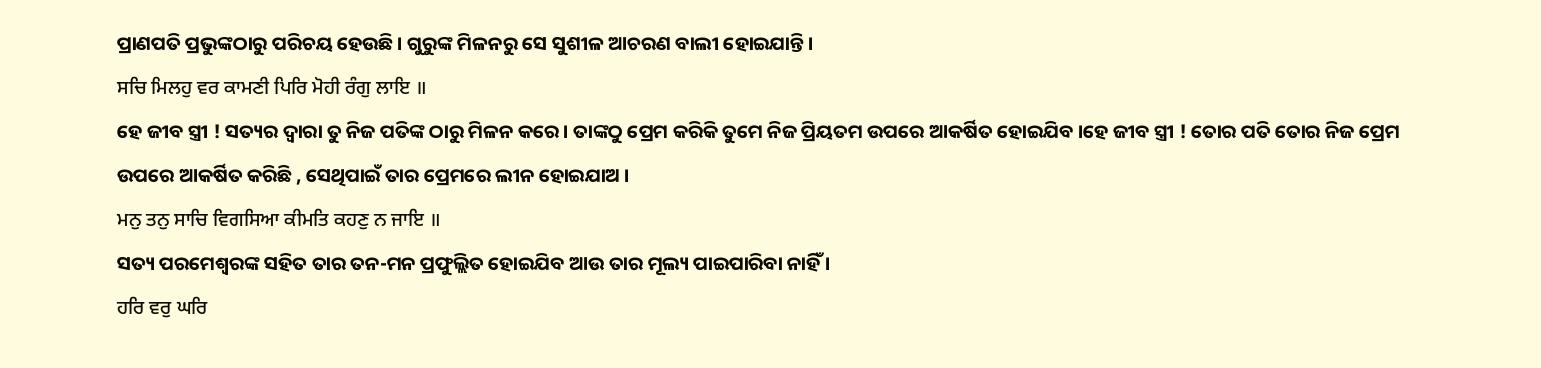ପ୍ରାଣପତି ପ୍ରଭୁଙ୍କଠାରୁ ପରିଚୟ ହେଉଛି । ଗୁରୁଙ୍କ ମିଳନରୁ ସେ ସୁଶୀଳ ଆଚରଣ ବାଲୀ ହୋଇଯାନ୍ତି ।
ਸਚਿ ਮਿਲਹੁ ਵਰ ਕਾਮਣੀ ਪਿਰਿ ਮੋਹੀ ਰੰਗੁ ਲਾਇ ॥
ହେ ଜୀବ ସ୍ତ୍ରୀ ! ସତ୍ୟର ଦ୍ଵାରା ତୁ ନିଜ ପତିଙ୍କ ଠାରୁ ମିଳନ କରେ। ତାଙ୍କଠୁ ପ୍ରେମ କରିକି ତୁମେ ନିଜ ପ୍ରିୟତମ ଉପରେ ଆକର୍ଷିତ ହୋଇଯିବ ।ହେ ଜୀବ ସ୍ତ୍ରୀ ! ତୋର ପତି ତୋର ନିଜ ପ୍ରେମ ଉପରେ ଆକର୍ଷିତ କରିଛି , ସେଥିପାଇଁ ତାର ପ୍ରେମରେ ଲୀନ ହୋଇଯାଅ ।
ਮਨੁ ਤਨੁ ਸਾਚਿ ਵਿਗਸਿਆ ਕੀਮਤਿ ਕਹਣੁ ਨ ਜਾਇ ॥
ସତ୍ୟ ପରମେଶ୍ଵରଙ୍କ ସହିତ ତାର ତନ-ମନ ପ୍ରଫୁଲ୍ଲିତ ହୋଇଯିବ ଆଉ ତାର ମୂଲ୍ୟ ପାଇପାରିବା ନାହିଁ ।
ਹਰਿ ਵਰੁ ਘਰਿ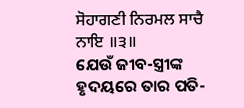ਸੋਹਾਗਣੀ ਨਿਰਮਲ ਸਾਚੈ ਨਾਇ ॥੩॥
ଯେଉଁ ଜୀବ-ସ୍ତ୍ରୀଙ୍କ ହୃଦୟରେ ତାର ପତି-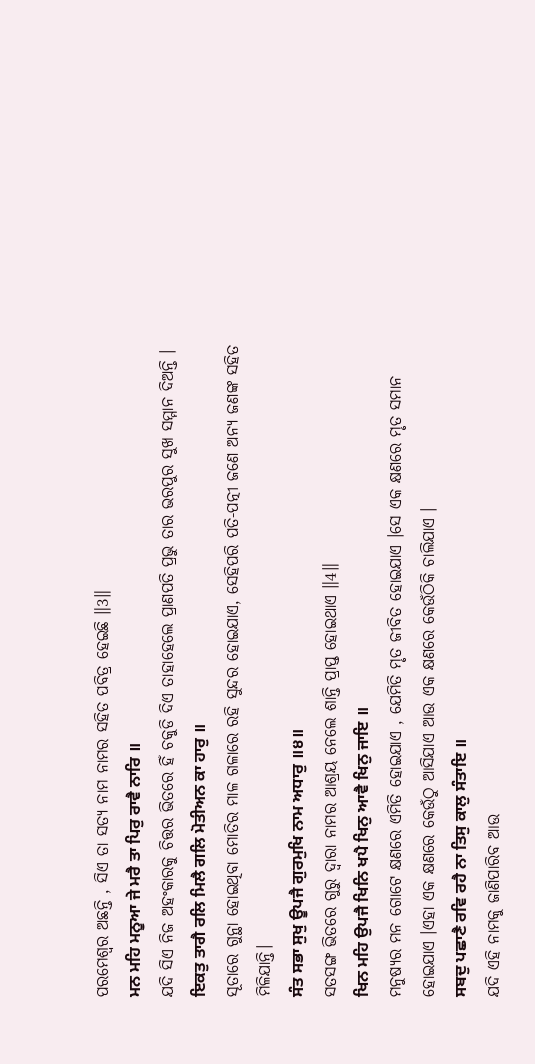ପରମେଶ୍ଵର ଅଛନ୍ତି , ସିଏ ତା ସତ୍ୟ ନାମ ନାମର ସହିତ ପବିତ୍ର ହେଇଛି ॥3॥
ਮਨ ਮਹਿ ਮਨੂਆ ਜੇ ਮਰੈ ਤਾ ਪਿਰੁ ਰਾਵੈ ਨਾਰਿ ॥
ଯଦି ସିଏ ନିଜ ଅହଂକାରକୁ ଚିତ୍ତର ଭିତରେ ହିଁ ଚକୁଡି ଦିଏ ତାହାହେଲେ ପ୍ରାଣପତି ପ୍ରଭୁ ତାର ଭରପୁର ସୁଖ ସମ୍ମାନ ଦିଅନ୍ତି ।
ਇਕਤੁ ਤਾਗੈ ਰਲਿ ਮਿਲੈ ਗਲਿ ਮੋਤੀਅਨ ਕਾ ਹਾਰੁ ॥
ସୂତାରେ ଗୁନ୍ଥା ହୋଇଥିବା ମୋତିର ମାଳ ଗଳାରେ ରହି ସୁନ୍ଦର ହୋଇଯାଏ, ସେହିପରି ପତି-ପତ୍ନୀ ଜଣେ ଅନ୍ୟ ଜଣଙ୍କ ସହିତ ମିଳିଯାନ୍ତି।
ਸੰਤ ਸਭਾ ਸੁਖੁ ਊਪਜੈ ਗੁਰਮੁਖਿ ਨਾਮ ਅਧਾਰੁ ॥੪॥
ସତସଙ୍ଗ ଭିତରେ ଗୁରୁ ଦ୍ଵାରା ନାମର ଆଶ୍ରୟ ନେଲେ ଶାନ୍ତି ପ୍ରାପ୍ତ ହୋଇଥାଏ ॥4॥
ਖਿਨ ਮਹਿ ਉਪਜੈ ਖਿਨਿ ਖਪੈ ਖਿਨੁ ਆਵੈ ਖਿਨੁ ਜਾਇ ॥
ମନୁଷ୍ୟର ମନ ଗୋଟେ କ୍ଷଣରେ ଏମିତି ହୋଇଯାଏ , ଯେମିତି ମୃତ ଜୀବିତ ହୋଇଯାଏ ।ସେ ଏକ କ୍ଷଣରେ ମୃତ ସମାନ ହୋଇଯାଏ ।ଏହା ଏକ କ୍ଷଣରେ କେଉଁଠୁ ଆସିଯାଏ ଆଉ ଏକ କ୍ଷଣରେ କେଉଁଠିକି ଚାଲିଯାଏ ।
ਸਬਦੁ ਪਛਾਣੈ ਰਵਿ ਰਹੈ ਨਾ ਤਿਸੁ ਕਾਲੁ ਸੰਤਾਇ ॥
ଯଦି ଏହି ନାମକୁ ଜାଣିପାରିବ ଆଉ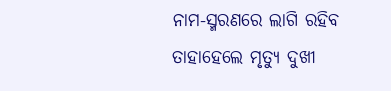ନାମ-ସ୍ମରଣରେ ଲାଗି ରହିବ ତାହାହେଲେ ମୃତ୍ୟୁ ଦୁଖୀ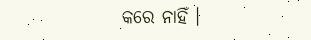କରେ ନାହିଁ ।